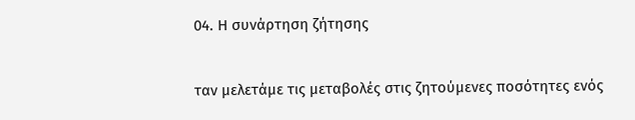04. Η συνάρτηση ζήτησης

ταν μελετάμε τις μεταβολές στις ζητούμενες ποσότητες ενός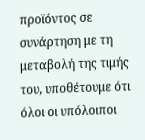προϊόντος σε συνάρτηση με τη μεταβολή της τιμής του, υποθέτουμε ότι όλοι οι υπόλοιποι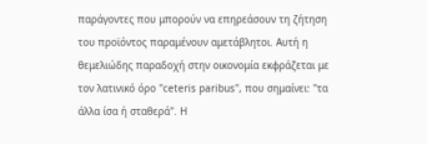παράγοντες που μπορούν να επηρεάσουν τη ζήτηση του προϊόντος παραμένουν αμετάβλητοι. Αυτή η θεμελιώδης παραδοχή στην οικονομία εκφράζεται με τον λατινικό όρο "ceteris paribus", που σημαίνει: "τα άλλα ίσα ή σταθερά". Η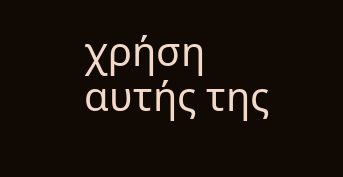χρήση αυτής της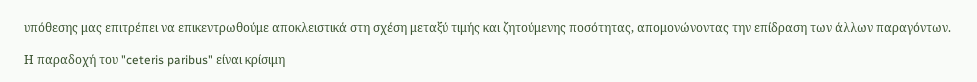υπόθεσης μας επιτρέπει να επικεντρωθούμε αποκλειστικά στη σχέση μεταξύ τιμής και ζητούμενης ποσότητας, απομονώνοντας την επίδραση των άλλων παραγόντων.

Η παραδοχή του "ceteris paribus" είναι κρίσιμη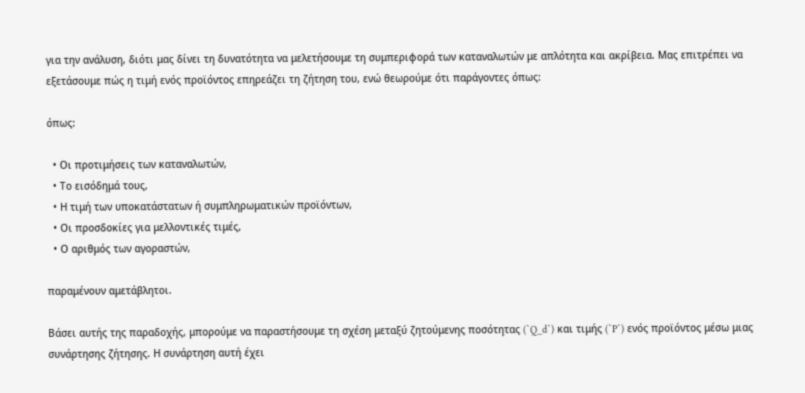για την ανάλυση, διότι μας δίνει τη δυνατότητα να μελετήσουμε τη συμπεριφορά των καταναλωτών με απλότητα και ακρίβεια. Μας επιτρέπει να εξετάσουμε πώς η τιμή ενός προϊόντος επηρεάζει τη ζήτηση του, ενώ θεωρούμε ότι παράγοντες όπως:

όπως:

  • Οι προτιμήσεις των καταναλωτών,
  • Το εισόδημά τους,
  • Η τιμή των υποκατάστατων ή συμπληρωματικών προϊόντων,
  • Οι προσδοκίες για μελλοντικές τιμές,
  • Ο αριθμός των αγοραστών,

παραμένουν αμετάβλητοι.

Βάσει αυτής της παραδοχής, μπορούμε να παραστήσουμε τη σχέση μεταξύ ζητούμενης ποσότητας (`Q_d`) και τιμής (`P`) ενός προϊόντος μέσω μιας συνάρτησης ζήτησης. Η συνάρτηση αυτή έχει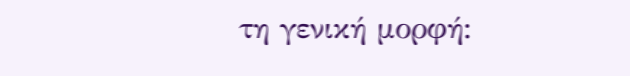τη γενική μορφή: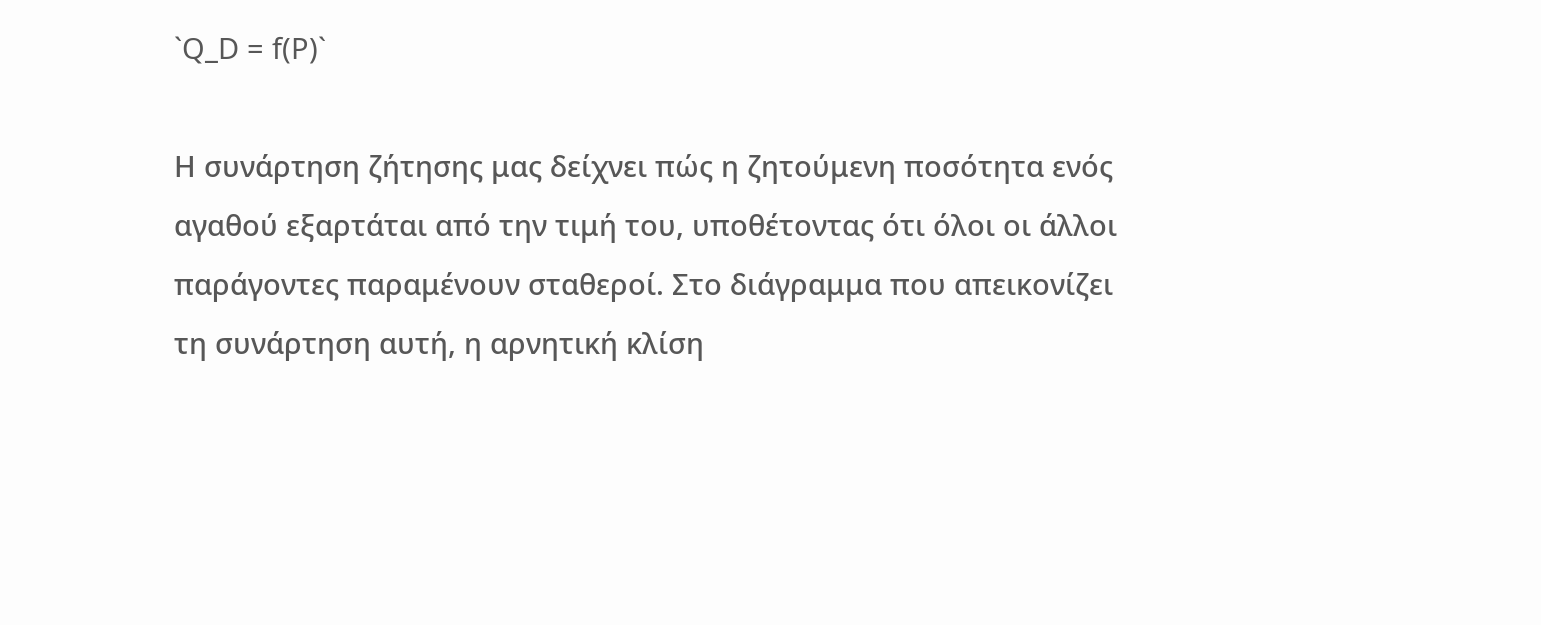`Q_D = f(P)`

Η συνάρτηση ζήτησης μας δείχνει πώς η ζητούμενη ποσότητα ενός αγαθού εξαρτάται από την τιμή του, υποθέτοντας ότι όλοι οι άλλοι παράγοντες παραμένουν σταθεροί. Στο διάγραμμα που απεικονίζει τη συνάρτηση αυτή, η αρνητική κλίση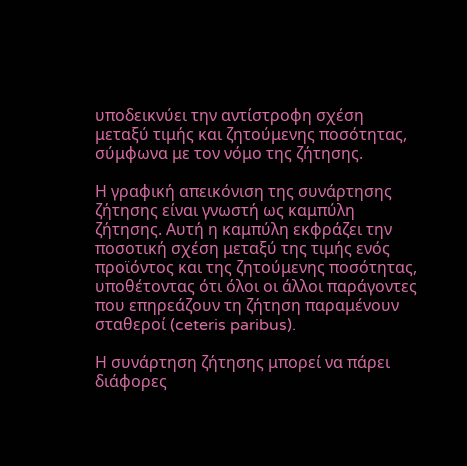υποδεικνύει την αντίστροφη σχέση μεταξύ τιμής και ζητούμενης ποσότητας, σύμφωνα με τον νόμο της ζήτησης.

Η γραφική απεικόνιση της συνάρτησης ζήτησης είναι γνωστή ως καμπύλη ζήτησης. Αυτή η καμπύλη εκφράζει την ποσοτική σχέση μεταξύ της τιμής ενός προϊόντος και της ζητούμενης ποσότητας, υποθέτοντας ότι όλοι οι άλλοι παράγοντες που επηρεάζουν τη ζήτηση παραμένουν σταθεροί (ceteris paribus).

Η συνάρτηση ζήτησης μπορεί να πάρει διάφορες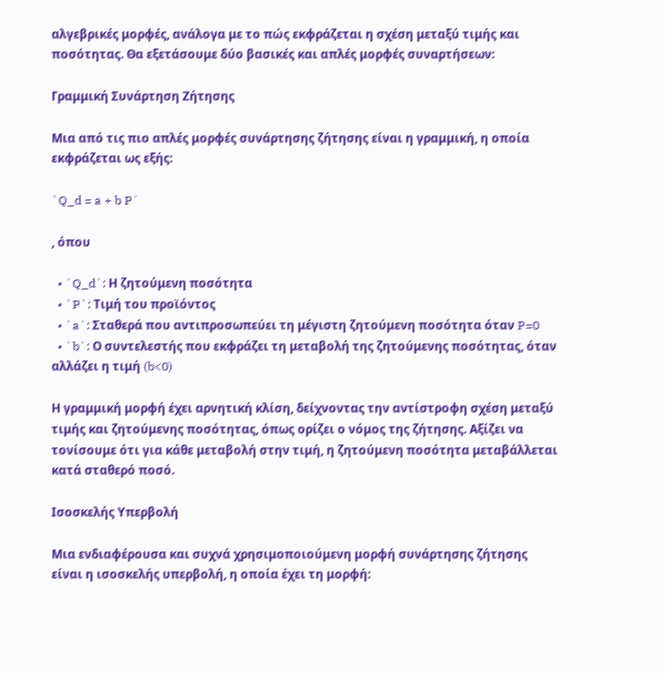αλγεβρικές μορφές, ανάλογα με το πώς εκφράζεται η σχέση μεταξύ τιμής και ποσότητας. Θα εξετάσουμε δύο βασικές και απλές μορφές συναρτήσεων:

Γραμμική Συνάρτηση Ζήτησης

Μια από τις πιο απλές μορφές συνάρτησης ζήτησης είναι η γραμμική, η οποία εκφράζεται ως εξής:

`Q_d = a + b P`

, όπου

  • `Q_d`: Η ζητούμενη ποσότητα
  • `P`: Τιμή του προϊόντος
  • `a`: Σταθερά που αντιπροσωπεύει τη μέγιστη ζητούμενη ποσότητα όταν P=0
  • `b`: Ο συντελεστής που εκφράζει τη μεταβολή της ζητούμενης ποσότητας, όταν αλλάζει η τιμή (b<0)

Η γραμμική μορφή έχει αρνητική κλίση, δείχνοντας την αντίστροφη σχέση μεταξύ τιμής και ζητούμενης ποσότητας, όπως ορίζει ο νόμος της ζήτησης. Αξίζει να τονίσουμε ότι για κάθε μεταβολή στην τιμή, η ζητούμενη ποσότητα μεταβάλλεται κατά σταθερό ποσό.

Ισοσκελής Υπερβολή

Μια ενδιαφέρουσα και συχνά χρησιμοποιούμενη μορφή συνάρτησης ζήτησης είναι η ισοσκελής υπερβολή, η οποία έχει τη μορφή: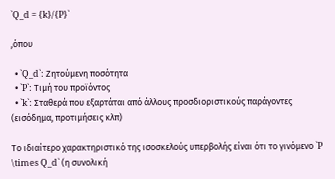`Q_d = {k}/{P}`

,όπου

  • `Q_d`: Ζητούμενη ποσότητα
  • `P`: Τιμή του προϊόντος
  • `k`: Σταθερά που εξαρτάται από άλλους προσδιοριστικούς παράγοντες (εισόδημα, προτιμήσεις κλπ)

Το ιδιαίτερο χαρακτηριστικό της ισοσκελούς υπερβολής είναι ότι το γινόμενο `P \times Q_d` (η συνολική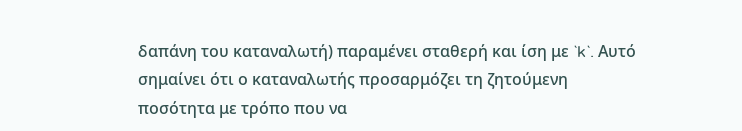δαπάνη του καταναλωτή) παραμένει σταθερή και ίση με `k`. Αυτό σημαίνει ότι ο καταναλωτής προσαρμόζει τη ζητούμενη ποσότητα με τρόπο που να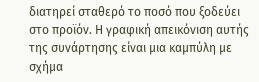διατηρεί σταθερό το ποσό που ξοδεύει στο προϊόν. Η γραφική απεικόνιση αυτής της συνάρτησης είναι μια καμπύλη με σχήμα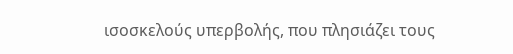ισοσκελούς υπερβολής, που πλησιάζει τους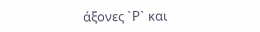άξονες `P` και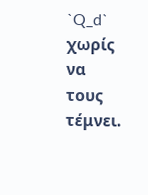`Q_d` χωρίς να τους τέμνει.